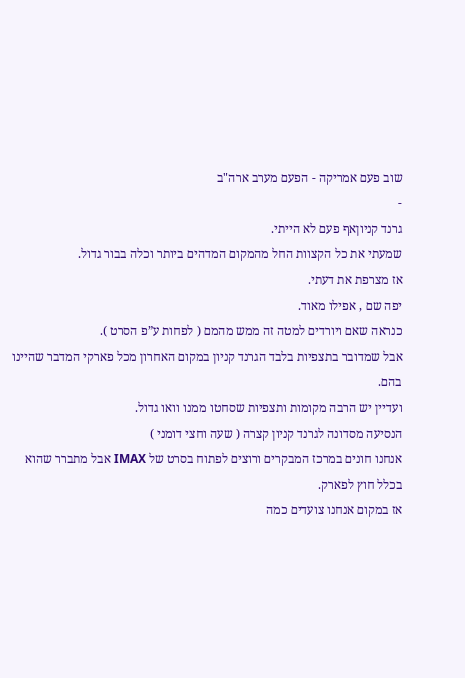שוב פעם אמריקה - הפעם מערב ארה"ב
-
גרנד קניוןאף פעם לא הייתי.
שמעתי את כל הקצוות החל מהמקום המדהים ביותר וכלה בבור גדול.
אז מצרפת את דעתי.
יפה שם , אפילו מאוד.
כנראה שאם ויורדים למטה זה ממש מהמם ( לפחות ע”פ הסרט ).
אבל שמדובר בתצפיות בלבד הגרנד קניון במקום האחרון מכל פארקי המדבר שהיינו בהם.
ועדיין יש הרבה מקומות ותצפיות שסחטו ממנו וואו גדול.
הנסיעה מסדונה לגרנד קניון קצרה ( שעה וחצי דומני )
אנחנו חונים במרכז המבקרים ורוצים לפתוח בסרט של IMAX אבל מתברר שהוא בכלל חוץ לפארק.
אז במקום אנחנו צועדים כמה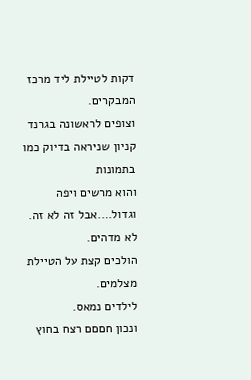דקות לטיילת ליד מרכז המבקרים.
וצופים לראשונה בגרנד קניון שניראה בדיוק כמו בתמונות
והוא מרשים ויפה וגדול….אבל זה לא זה. לא מדהים.
הולכים קצת על הטיילת מצלמים.
לילדים נמאס.
ונכון חםםם רצח בחוץ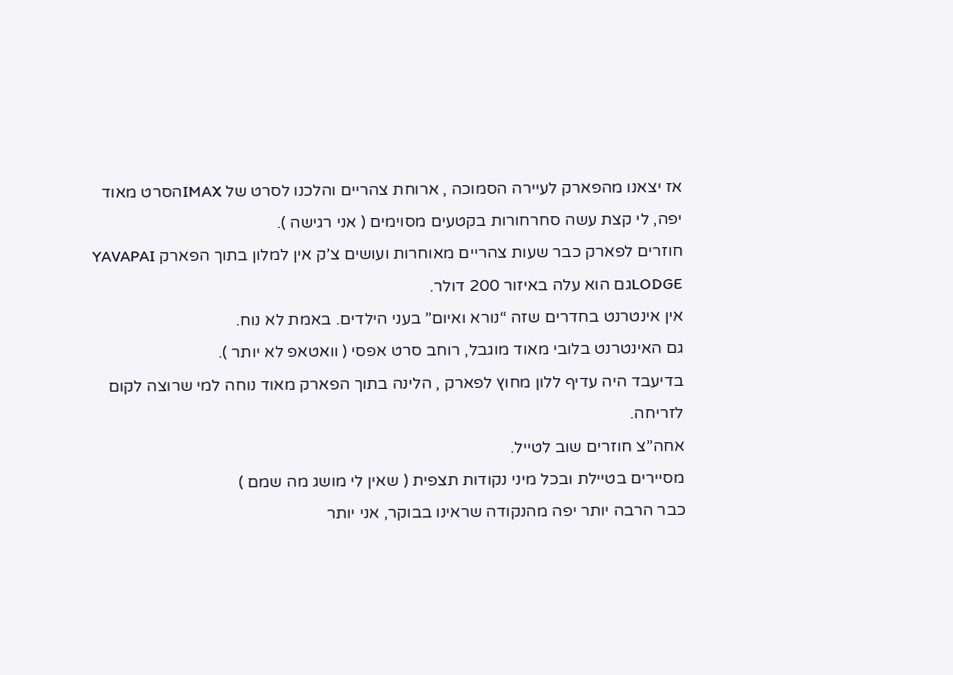אז יצאנו מהפארק לעיירה הסמוכה , ארוחת צהריים והלכנו לסרט של IMAXהסרט מאוד יפה, לי קצת עשה סחרחורות בקטעים מסוימים ( אני רגישה ).
חוזרים לפארק כבר שעות צהריים מאוחרות ועושים צ’ק אין למלון בתוך הפארק YAVAPAI LODGEגם הוא עלה באיזור 200 דולר.
אין אינטרנט בחדרים שזה “נורא ואיום” בעני הילדים. באמת לא נוח.
גם האינטרנט בלובי מאוד מוגבל, רוחב סרט אפסי ( וואטאפ לא יותר ).
בדיעבד היה עדיף ללון מחוץ לפארק , הלינה בתוך הפארק מאוד נוחה למי שרוצה לקום לזריחה.
אחה”צ חוזרים שוב לטייל.
מסיירים בטיילת ובכל מיני נקודות תצפית ( שאין לי מושג מה שמם )
כבר הרבה יותר יפה מהנקודה שראינו בבוקר, אני יותר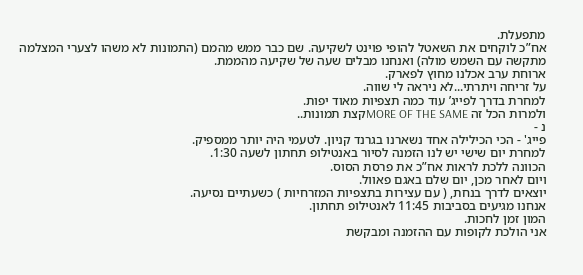מתפעלת.
אח”כ לוקחים את השאטל להופי פוינט לשקיעה. שם כבר ממש מהמם (התמונות לא משהו לצערי המצלמה מתקשה עם השמש מולה) ואנחנו מבלים שעה של שקיעה מהממת.
ארוחת ערב אכלנו מחוץ לפארק.
על זריחה ויתרתי...לא ניראה לי שווה.
למחרת בדרך לפייג’ עוד כמה תצפיות מאוד יפות.
ולמרות הכל זה MORE OF THE SAMEקצת תמונות..
נ -
פייג' - הכי הכילילה אחד נשארנו בגרנד קניון. לטעמי היה יותר ממספיק.
למחרת יום שישי יש לנו הזמנה לסיור באנטילופ תחתון לשעה 1:30.
הכוונה ללכת לראות אח”כ את פרסת הסוס.
ויום לאחר מכן, יום שלם באגם פאוול.
יוצאים לדרך בנחת, ( עם עצירות בתצפיות המזרחיות ) כשעתיים נסיעה.
אנחנו מגיעים בסביבות 11:45 לאנטילופ תחתון.
המון זמן לחכות.
אני הולכת לקופות עם ההזמנה ומבקשת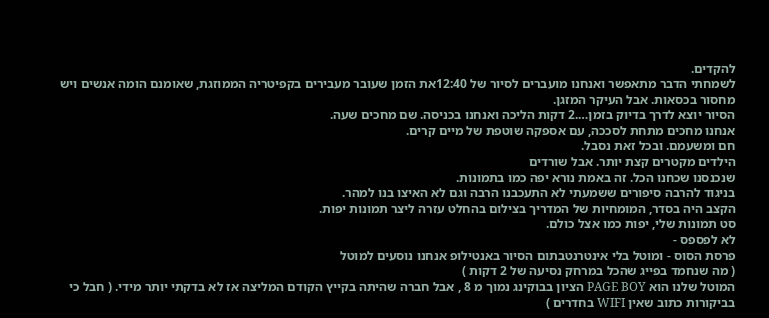להקדים.
לשמחתי הדבר מתאפשר ואנחנו מועברים לסיור של 12:40את הזמן שעובר מעבירים בקפיטריה הממוזגת, שאומנם הומה אנשים ויש מחסור בכסאות. אבל העיקר המזגן.
הסיור יוצא לדרך בדיוק בזמן….2 דקות הליכה ואנחנו בכניסה. שם מחכים שעה.
אנחנו מחכים מתחת לסככה, עם אספקה שוטפת של מיים קרים.
חם ומשעמם. ובכל זאת נסבל.
הילדים מקטרים קצת יותר. אבל שורדים
שנכנסנו שכחנו הכל. זה באמת נורא יפה כמו בתמונות.
בניגוד להרבה סיפורים ששמעתי לא התעכבנו הרבה וגם לא האיצו בנו למהר.
הקצב היה בסדר, המומחיות של המדריך בצילום בהחלט עזרה ליצר תמונות יפות.
סט תמונות שלי, יפות כמו אצל כולם.
לא לפספס -
פרסת הסוס - ומוטל בלי אינטרנטבתום הסיור באנטילופ אנחנו נוסעים למוטל
( מה שנחמד בפייג שהכל במרחק נסיעה של 2 דקות )
המוטל שלנו הוא PAGE BOY הציון בבוקינג נמוך מ 8 , אבל חברה שהיתה בקייץ הקודם המליצה אז לא בדקתי יותר מידי. ( חבל כי בביקורות כתוב שאין WIFI בחדרים )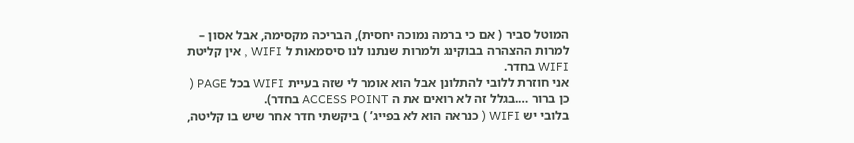המוטל סביר ( אם כי ברמה נמוכה יחסית), הבריכה מקסימה, אבל אסון – למרות ההצהרה בבוקינג ולמרות שנתנו לנו סיסמאות ל WIFI , אין קליטת WIFI בחדר.
אני חוזרת ללובי להתלונן אבל הוא אומר לי שזה בעיית WIFI בכל PAGE ( כן ברור ….בגלל זה לא רואים את ה ACCESS POINT בחדר).
בלובי יש WIFI ( כנראה הוא לא בפייג’ ) ביקשתי חדר אחר שיש בו קליטה,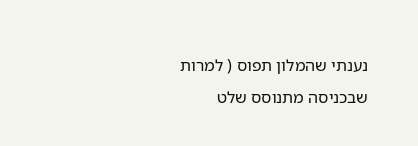נענתי שהמלון תפוס ( למרות שבכניסה מתנוסס שלט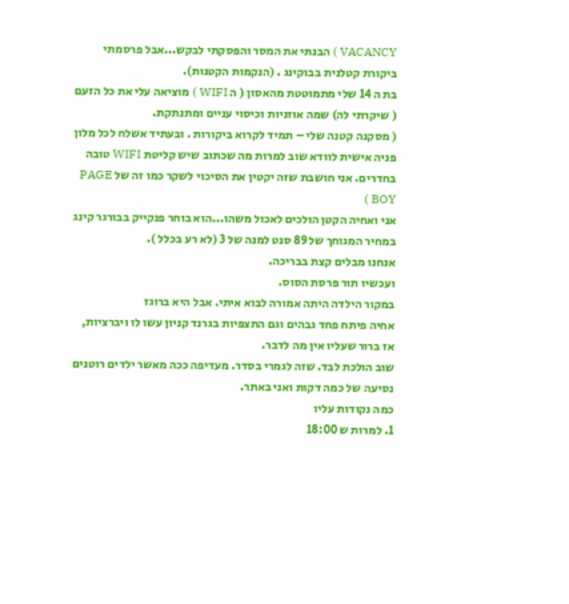VACANCY ) הבנתי את המסר והפסקתי לבקש...אבל פרסמתי ביקורת קטלנית בבוקינג . (הנקמות הקטנות).
בת ה 14 שלי מתמוטטת מהאסון ( ה WIFI ) מוציאה עלי את כל הזעם ( שיקרתי לה) שמה אוזניות וכיסוי עניים ומתנתקת.
( מסקנה קטנה שלי – תמיד לקרוא ביקורות . ובעתיד אשלח לכל מלון פניה אישית לוודא שוב למרות מה שכתוב שיש קליטת WIFI טובה בחדרים. אני חושבת שזה יקטין את הסיכוי לשקר כמו זה של PAGE BOY )
אני ואחיה הקטן הולכים לאכול משהו...הוא בוחר פנקייק בבורגר קינג במחיר המגוחך של 89 סנט למנה של 3 (לא רע בכלל ).
אנחנו מבלים קצת בבריכה.
ועכשיו תור פרסת הסוס.
במקור הילדה היתה אמורה לבוא איתי. אבל היא ברוגז
אחיה פיתח פחד גבהים וגם התצפיות בגרנד קניון עשו לו ויברציות, אז ברור שעליו אין מה לדבר.
שוב הולכת לבד. שזה לגמרי בסדר. מעדיפה ככה מאשר ילדים רוטנים
נסיעה של כמה דקות ואני באתר.
כמה נקודות עליו
1. למרות ש 18:00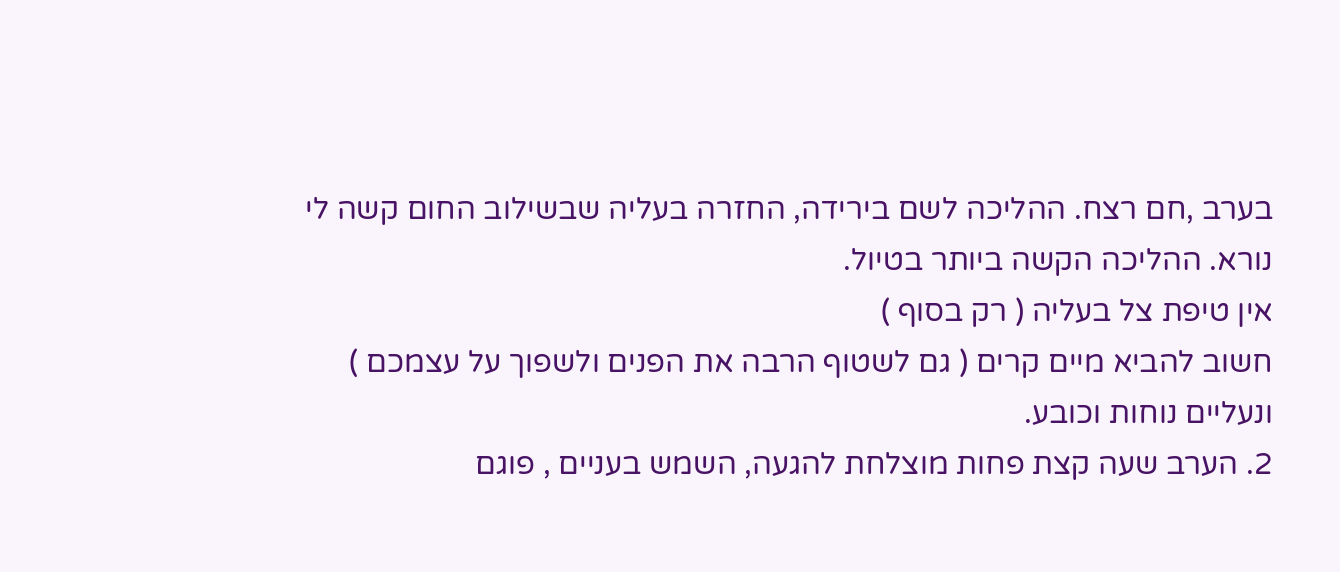בערב ,חם רצח. ההליכה לשם בירידה, החזרה בעליה שבשילוב החום קשה לי נורא. ההליכה הקשה ביותר בטיול.
אין טיפת צל בעליה ( רק בסוף )
חשוב להביא מיים קרים ( גם לשטוף הרבה את הפנים ולשפוך על עצמכם ) ונעליים נוחות וכובע.
2. הערב שעה קצת פחות מוצלחת להגעה, השמש בעניים , פוגם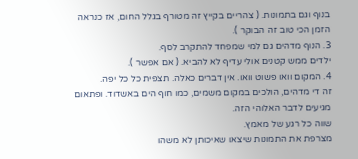בנוף וגם בתמונות. ( צהריים בקייץ זה מטורף בגלל החום, אז כנראה הזמן הכי טוב זה הבוקר ).
3. הנוף מדהים גם למי שמפחד להתקרב לסף.
ילדים ממש קטנים אולי עדיף לא להביא. ( אם אפשר ).
4. המקום וואו פשוט וואו. אין דברים כאלה. תצפית כל כל יפה.
זה די מדהים, הולכים במקום משמים, כמו חוף הים באשדוד. ופתאום מגיעים לדבר האלוהי הזה.
שווה כל רגע של מאמץ.
מצרפת את התמונות שיצאו שאיכותן לא משהו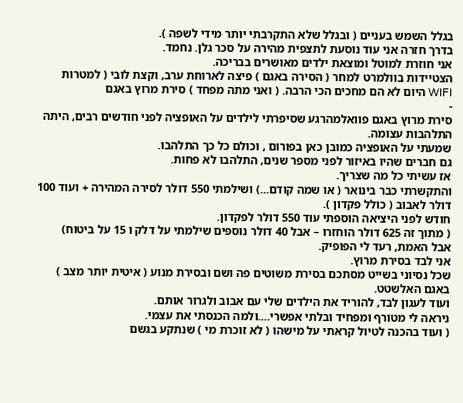בגלל השמש בעניים ( ובגלל שלא התקרבתי יותר מידי לשפה ).
בדרך חזרה אני עוד נוסעת לתצפית מהירה על סכר גלן. נחמד.
אני חוזרת למוטל ומוצאת ילדים מאושרים בבריכה.
הצטיידות בוולמרט למחר ( הסירה באגם ) פיצה לארוחת ערב, וקצת לובי ( למטרות WIFI היום לא הם מחכים הכי הרבה. ( ואני מתה מפחד ) סירת מרוץ באגם
-
סירת מרוץ באגם פוואלמהרגע שסיפרתי לילדים על האופציה לפני חודשים רבים, היתה התלהבות עצומה.
שמעתי על האופציה כמובן כאן בפורום , וכולם כל כך התלהבו.
גם חברים שהיו באיזור לפני מספר שנים, התלהבו לא פחות.
אז עשיתי כל מה שצריך.
והתקשרתי כבר בינואר ( או שמה קודם...) ושילמתי 550 דולר לסירה המהירה + ועוד 100 דולר לאבוב ( כולל פקדון ).
חודש לפני היציאה הוספתי עוד 550 דולר לפקדון.
( מתוך זה 625 דולר הוחזרו – אבל 40 דולר נוספים שילמתי על דלק ו 15 על ביטוח)
אבל האמת, רעד לי הפופיק.
אני לבד בסירת מרוץ.
שכל נסיוני בשייט מסתכם בסירת משוטים פה ושם ובסירת מנוע ( איטית יותר מצב ) באגם האלשטט.
ועוד לעגון לבד, להוריד את הילדים שלי עם אבוב ולגרור אותם.
ניראה לי מטורף ומפחיד ובלתי אפשרי….ולמה הכנסתי את עצמי.
( ועוד בהכנה לטיול קראתי על מישהו ( לא זוכרת מי ) שנתקע בגשם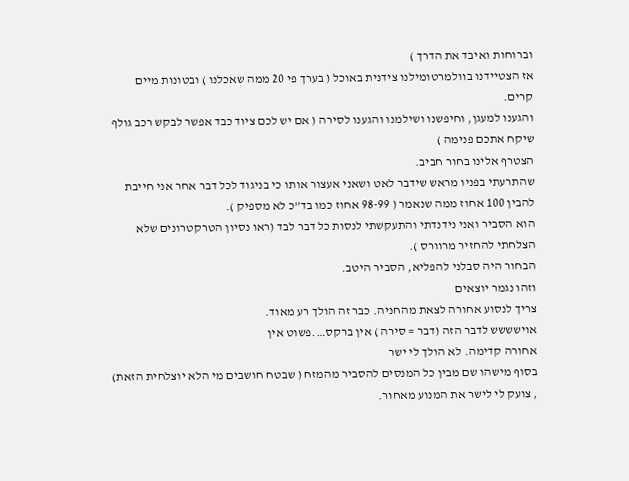וברוחות ואיבד את הדרך )
אז הצטיידנו בוולמרטומילנו צידנית באוכל ( בערך פי 20 ממה שאכלנו ) ובטונות מיים קרים.
והגענו למעגן, וחיפשנו ושילמנו והגענו לסירה ( אם יש לכם ציוד כבד אפשר לבקש רכב גולף שיקח אתכם פנימה )
הצטרף אלינו בחור חביב.
שהתרעתי בפניו מראש שידבר לאט ושאני אעצור אותו כי בניגוד לכל דבר אחר אני חייבת להבין 100 אחוז ממה שנאמר ( 98-99 אחוז כמו בד”כ לא מספיק ).
הוא הסביר ואני נידנדתי והתעקשתי לנסות כל דבר לבד (ראו נסיון הטרקטרונים שלא הצלחתי להחזיר מרוורס ).
הבחור היה סבלני להפליא, הסביר היטב.
וזהו נגמר יוצאים
צריך לנסוע אחורה לצאת מהחניה. כבר זה הולך רע מאוד.
אוישששש לדבר הזה (דבר = סירה ) אין ברקס….פשוט אין
אחורה קדימה. לא הולך לי ישר
בסוף מישהו שם מבין כל המנסים להסביר מהמזח ( שבטח חושבים מי הלא יוצלחית הזאת) , צועק לי לישר את המנוע מאחור.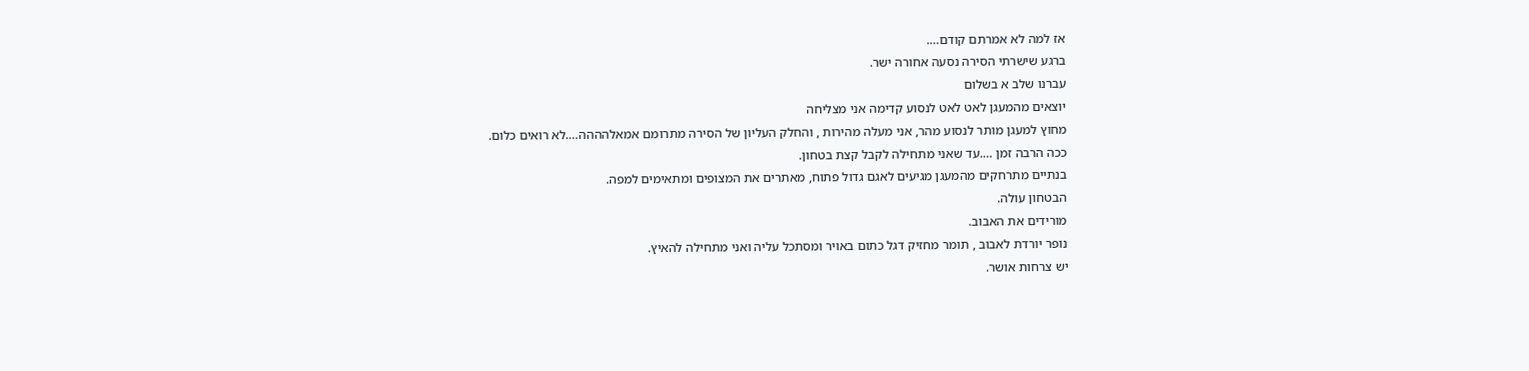אז למה לא אמרתם קודם….
ברגע שישרתי הסירה נסעה אחורה ישר.
עברנו שלב א בשלום
יוצאים מהמעגן לאט לאט לנסוע קדימה אני מצליחה
מחוץ למעגן מותר לנסוע מהר, אני מעלה מהירות , והחלק העליון של הסירה מתרומם אמאלהההה….לא רואים כלום.
ככה הרבה זמן ….עד שאני מתחילה לקבל קצת בטחון.
בנתיים מתרחקים מהמעגן מגיעים לאגם גדול פתוח, מאתרים את המצופים ומתאימים למפה.
הבטחון עולה.
מורידים את האבוב.
נופר יורדת לאבוב , תומר מחזיק דגל כתום באויר ומסתכל עליה ואני מתחילה להאיץ.
יש צרחות אושר.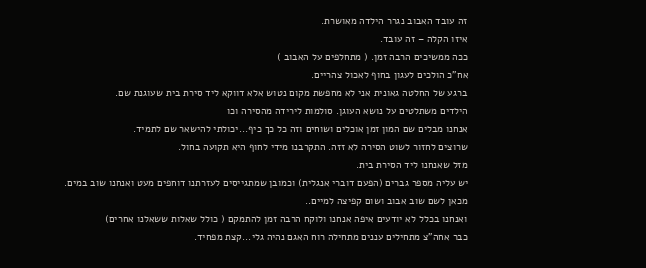זה עובד האבוב נגרר הילדה מאושרת.
איזו הקלה – זה עובד.
ככה ממשיכים הרבה זמן. ( מתחלפים על האבוב )
אח”כ הולכים לעגון בחוף לאכול צהריים.
ברגע של החלטה גאונית אני לא מחפשת מקום נטוש אלא דווקא ליד סירת בית שעוגנת שם.
הילדים משתלטים על נושא העוגן. סולמות לירידה מהסירה וכו
אנחנו מבלים שם המון זמן אוכלים ושוחים וזה כל כך כיף...יכולתי להישאר שם לתמיד.
שרוצים לחזור לשוט הסירה לא זזה. התקרבנו מידי לחוף היא תקועה בחול.
מזל שאנחנו ליד הסירת בית.
יש עליה מספר גברים (הפעם דוברי אנגלית) וכמובן שמתגייסים לעזרתנו דוחפים מעט ואנחנו שוב במים.
מכאן לשם שוב אבוב ושום קפיצה למיים..
ואנחנו בכלל לא יודעים איפה אנחנו ולוקח הרבה זמן להתמקם ( כולל שאלות ששאלנו אחרים)
כבר אחה”צ מתחילים עננים מתחילה רוח האגם נהיה גלי...קצת מפחיד.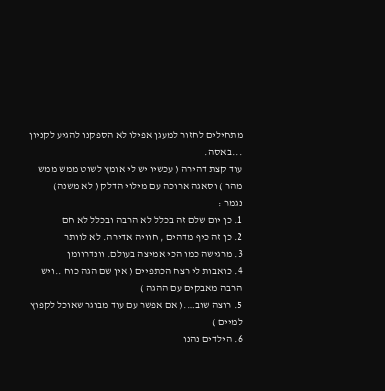מתחילים לחזור למעגן אפילו לא הספקנו להגיע לקניון ...באסה.
עוד קצת דהירה ( עכשיו יש לי אומץ לשוט ממש ממש מהר ) וסאגה ארוכה עם מילוי הדלק ( לא משנה)
נגמר :
1. כן יום שלם זה בכלל לא הרבה ובכלל לא חם
2. כן זה כיף מדהים , חוויה אדירה. לא לוותר
3. מרגישה כמו הכי אמיצה בעולם. וונדרוומן
4. כואבות לי רצח הכתפיים ( אין שם הגה כוח ..ויש הרבה מאבקים עם ההגה )
5. רוצה שוב….( אם אפשר עם עוד מבוגר שאוכל לקפוץ למיים )
6. הילדים נהנו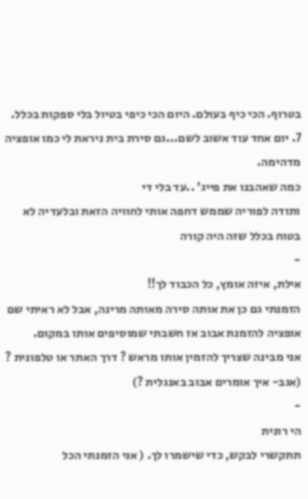בטרוף. הכי כיף בעולם. היום הכי כיפי בטיול בלי ספקות בכלל.
7. יום אחד עוד אשוב לשם...גם סירת בית ניראת לי כמו אופציה מדהימה.
כמה שאהבנו את פייג’ ..עד בלי די
ותודה לפוריה שממש דחפה אותי לחוויה הזאת ובלעדיה לא בטוח בכלל שזה היה קורה
-
אילת, איזה אומץ, כל הכבוד לך!!
הזמנתי גם כן את אותה סירה מאותה מרינה, אבל לא ראיתי שם אופציה להזמנת אבוב אז חשבתי שמוסיפים אותו במקום.
אני מבינה שצריך להזמין אותו מראש ? דרך האתר או טלפונית ? (אגב- איך אומרים אבוב באנגלית ?)
-
הי רונית
תתקשרי לבקש, כדי שישמרו לך. ( אני הזמנתי הכל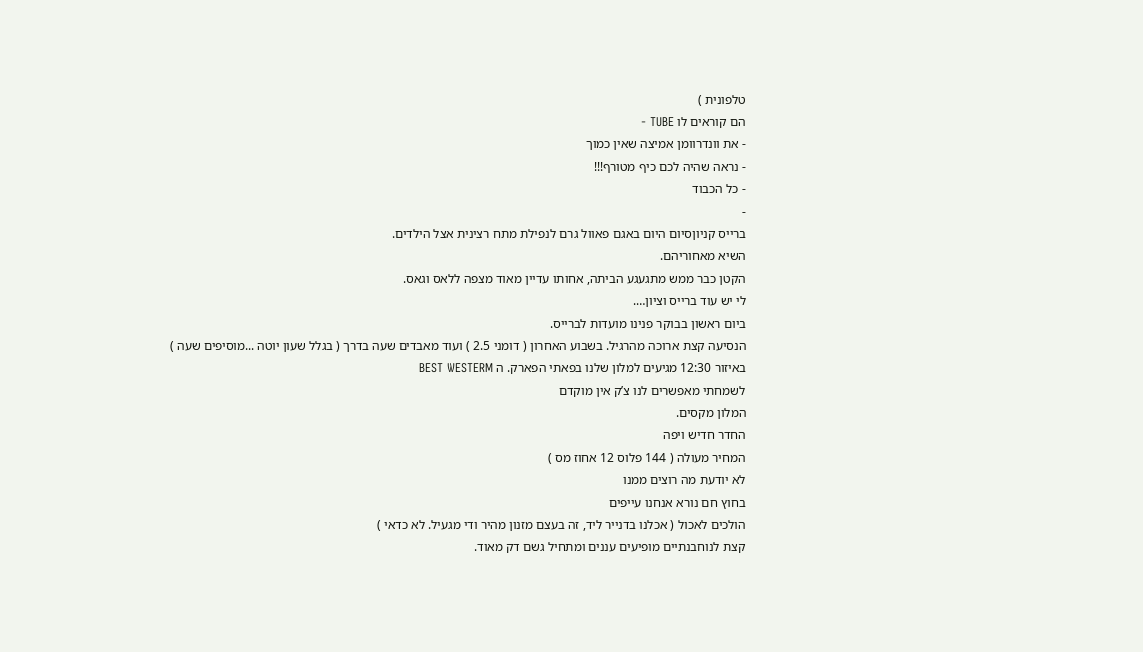טלפונית )
הם קוראים לו TUBE -
- את וונדרוומן אמיצה שאין כמוך
- נראה שהיה לכם כיף מטורף!!!
- כל הכבוד
-
ברייס קניוןסיום היום באגם פאוול גרם לנפילת מתח רצינית אצל הילדים.
השיא מאחוריהם.
הקטן כבר ממש מתגעגע הביתה, אחותו עדיין מאוד מצפה ללאס וגאס.
לי יש עוד ברייס וציון….
ביום ראשון בבוקר פנינו מועדות לברייס.
הנסיעה קצת ארוכה מהרגיל. בשבוע האחרון ( דומני 2.5 ) ועוד מאבדים שעה בדרך ( בגלל שעון יוטה ...מוסיפים שעה )
באיזור 12:30 מגיעים למלון שלנו בפאתי הפארק. ה BEST WESTERM
לשמחתי מאפשרים לנו צ’ק אין מוקדם
המלון מקסים.
החדר חדיש ויפה
המחיר מעולה ( 144 פלוס 12 אחוז מס )
לא יודעת מה רוצים ממנו
בחוץ חם נורא אנחנו עייפים
הולכים לאכול ( אכלנו בדנייר ליד, זה בעצם מזנון מהיר ודי מגעיל. לא כדאי )
קצת לנוחבנתיים מופיעים עננים ומתחיל גשם דק מאוד.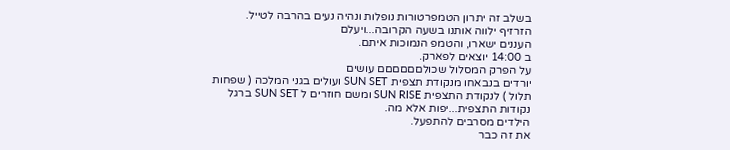בשלב זה יתרון הטמפרטורות נופלות ונהיה נעים בהרבה לטייל.
הזרזיף ילווה אותנו בשעה הקרובה...ויעלם
העננים ישארו, והטמפ הנמוכות איתם.
ב 14:00 יוצאים לפארק.
על הפרק המסלול שכולםםםםםם עושים
יורדים בנבאחו מנקודת תצפית SUN SET ועולים בגני המלכה ( שפחות תלול ) לנקודת התצפית SUN RISE ומשם חוזרים ל SUN SET ברגל
נקודות התצפית...יפות אלא מה.
הילדים מסרבים להתפעל.
את זה כבר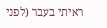ראיתי בעבר (לפני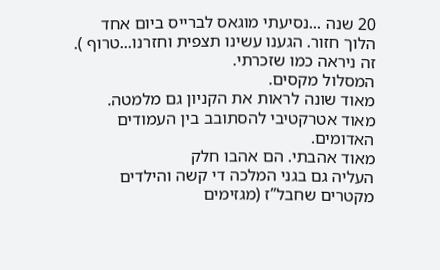20 שנה ...נסיעתי מוגאס לברייס ביום אחד הלוך חזור. הגענו עשינו תצפית וחזרנו...טרוף ).
זה ניראה כמו שזכרתי.
המסלול מקסים.
מאוד שונה לראות את הקניון גם מלמטה.
מאוד אטרקטיבי להסתובב בין העמודים האדומים.
מאוד אהבתי. הם אהבו חלק
העליה גם בגני המלכה די קשה והילדים מקטרים שחבל”ז (מגזימים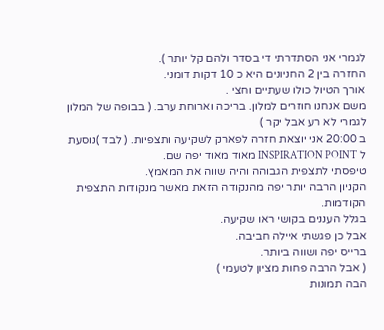לגמרי אני הסתדרתי די בסדר ולהם קל יותר ).
החזרה בין 2 החניונים היא כ 10 דקות דומני.
אורך הטיול כולו שעתיים וחצי .
משם אנחנו חוזרים למלון. בריכה וארוחת ערב. ( בבופה של המלון לגמרי לא רע אבל יקר )
ב 20:00 אני יוצאת חזרה לפארק לשקיעה ותצפיות. ( לבד )נוסעת ל INSPIRATION POINT מאוד מאוד יפה שם.
טיפסתי לתצפית הגבוהה והיה שווה את המאמץ.
הקניון הרבה יותר יפה מהנקודה הזאת מאשר מנקודות התצפית הקודמות.
בגלל העננים בקושי ראו שקיעה.
אבל כן פגשתי איילה חביבה.
ברייס יפה ושווה ביותר.
( אבל הרבה פחות מציון לטעמי )
הבה תמונות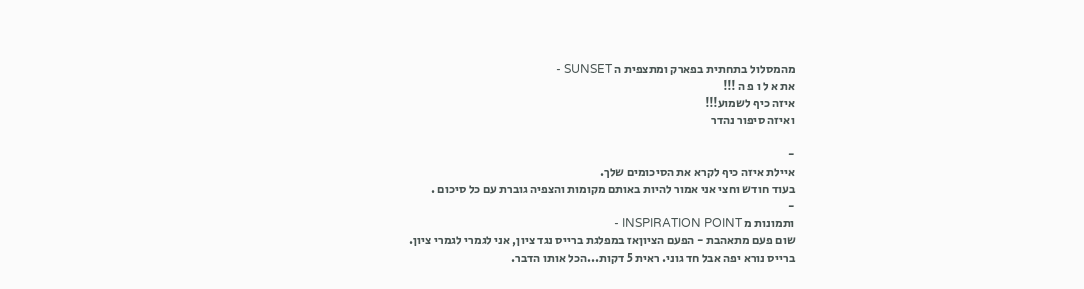מהמסלול בתחתית בפארק ומתצפית ה SUNSET -
את א ל ו פ ה !!!
איזה כיף לשמוע!!!
ואיזה סיפור נהדר

-
איילת איזה כיף לקרא את הסיכומים שלך.
בעוד חודש וחצי אני אמור להיות באותם מקומות והצפיה גוברת עם כל סיכום .
-
ותמונות מ INSPIRATION POINT -
שום פעם מתאהבת - הפעם הציוןאז במפלגת ברייס נגד ציון, אני לגמרי לגמרי ציון.
ברייס נורא יפה אבל חד גוני. ראית 5 דקות...הכל אותו הדבר.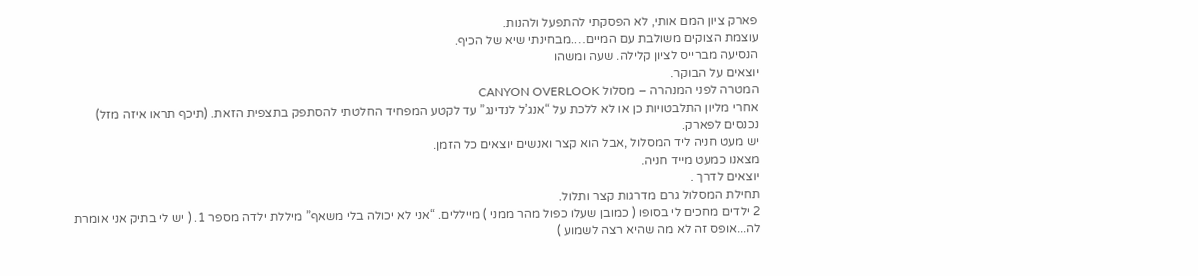פארק ציון המם אותי, לא הפסקתי להתפעל ולהנות.
עוצמת הצוקים משולבת עם המיים….מבחינתי שיא של הכיף.
הנסיעה מברייס לציון קלילה. שעה ומשהו
יוצאים על הבוקר.
המטרה לפני המנהרה – מסלול CANYON OVERLOOK
אחרי מליון התלבטויות כן או לא ללכת על “אנג’ל לנדינג” עד לקטע המפחיד החלטתי להסתפק בתצפית הזאת. (תיכף תראו איזה מזל)
נכנסים לפארק.
יש מעט חניה ליד המסלול ,אבל הוא קצר ואנשים יוצאים כל הזמן.
מצאנו כמעט מייד חניה.
יוצאים לדרך .
תחילת המסלול גרם מדרגות קצר ותלול.
2 ילדים מחכים לי בסופו ( כמובן שעלו כפול מהר ממני ) מייללים. “אני לא יכולה בלי משאף” מיללת ילדה מספר 1. ( יש לי בתיק אני אומרת לה...אופס זה לא מה שהיא רצה לשמוע )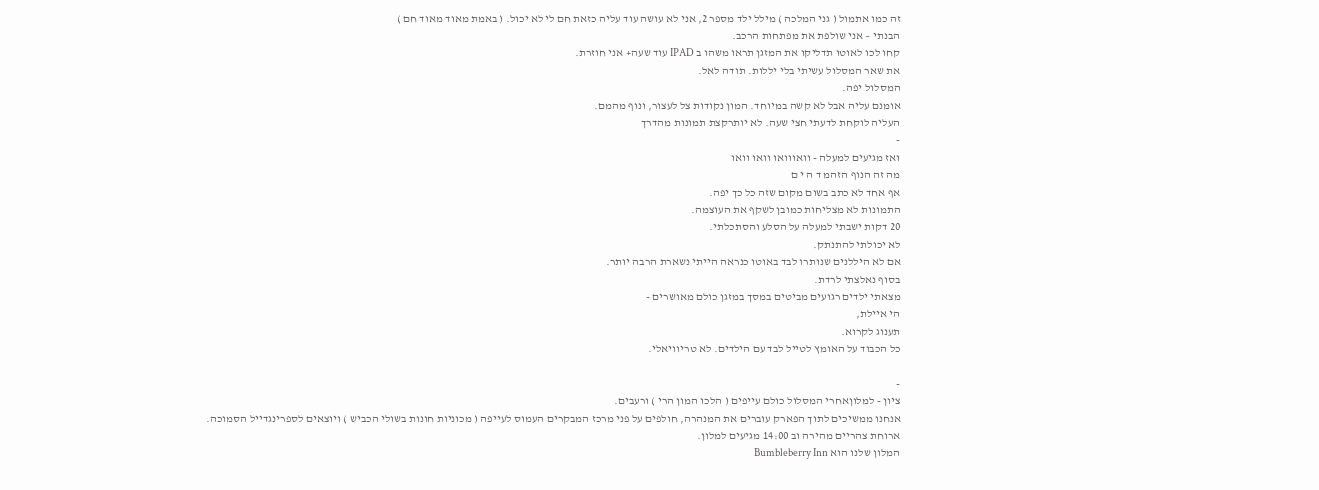זה כמו אתמול ( גני המלכה ) מילל ילד מספר 2, אני לא עושה עוד עליה כזאת חם לי לא יכול. ( באמת מאוד מאוד חם )
הבנתי – אני שולפת את מפתחות הרכב.
קחו לכו לאוטו תדליקו את המזגן תראו משהו ב IPAD עוד שעה+ אני חוזרת.
את שאר המסלול עשיתי בלי יללות. תודה לאל.
המסלול יפה.
אומנם עליה אבל לא קשה במיוחד. המון נקודות צל לעצור, ונוף מהמם.
העליה לוקחת לדעתי חצי שעה. לא יותרקצת תמונות מהדרך
-
ואז מגיעים למעלה - וואווואו וואו וואו
מה זה הנוף הזהמ ד ה י ם
אף אחד לא כתב בשום מקום שזה כל כך יפה.
התמונות לא מצליחות כמובן לשקף את העוצמה.
20 דקות ישבתי למעלה על הסלע והסתכלתי.
לא יכולתי להתנתק.
אם לא היללנים שנותרו לבד באוטו כנראה הייתי נשארת הרבה יותר.
בסוף נאלצתי לרדת.
מצאתי ילדים רגועים מביטים במסך במזגן כולם מאושרים -
הי איילת,
תענוג לקרוא.
כל הכבוד על האומץ לטייל לבד עם הילדים. לא טריוויאלי.

-
ציון - למלוןאחרי המסלול כולם עייפים ( הלכו המון הרי ) ורעבים.
אנחנו ממשיכים לתוך הפארק עוברים את המנהרה, חולפים על פני מרכז המבקרים העמוס לעייפה ( מכוניות חונות בשולי הכביש ) ויוצאים לספרינגדייל הסמוכה.
ארוחת צהריים מהירה וב 14:00 מגיעים למלון.
המלון שלנו הוא Bumbleberry Inn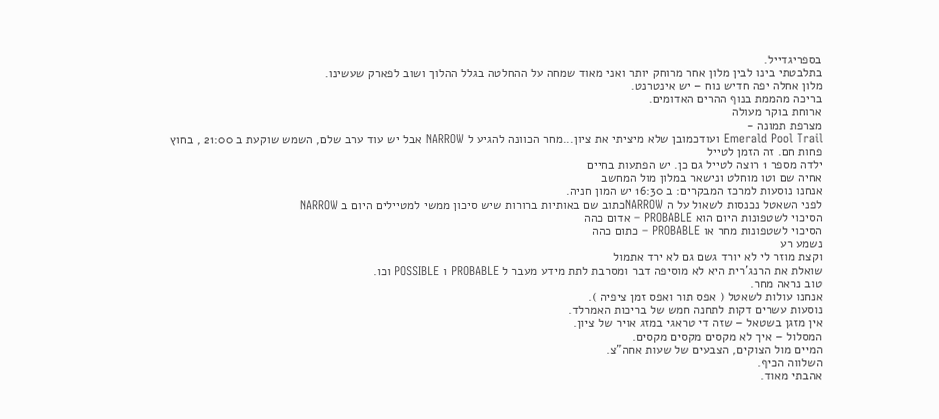בספריגדייל.
בתלבטתי בינו לבין מלון אחר מרוחק יותר ואני מאוד שמחה על ההחלטה בגלל ההלוך ושוב לפארק שעשינו.
מלון אחלה יפה חדיש נוח – יש אינטרנט.
בריכה מהממת בנוף ההרים האדומים.
ארוחת בוקר מעולה
מצרפת תמונה -
Emerald Pool Trail ועודכמובן שלא מיציתי את ציון...מחר הכוונה להגיע ל NARROW אבל יש עוד ערב שלם, השמש שוקעת ב 21:00 , בחוץ פחות חם. זה הזמן לטייל
ילדה מספר 1 רוצה לטייל גם כן. יש הפתעות בחיים
אחיה שם וטו מוחלט ונישאר במלון מול המחשב
אנחנו נוסעות למרכז המבקרים: ב 16:30 יש המון חניה.
לפני השאטל נכנסות לשאול על ה NARROWכתוב שם באותיות ברורות שיש סיכון ממשי למטיילים היום ב NARROW
הסיכוי לשטפונות היום הוא PROBABLE – אדום כהה
הסיכוי לשטפונות מחר או PROBABLE – כתום כהה
נשמע רע
וקצת מוזר לי לא יורד גשם גם לא ירד אתמול
שואלת את הרנג’רית היא לא מוסיפה דבר ומסרבת לתת מידע מעבר ל PROBABLE ו POSSIBLE וכו.
טוב נראה מחר.
אנחנו עולות לשאטל ( אפס תור ואפס זמן ציפיה ).
נוסעות עשרים דקות לתחנה חמש של בריכות האמרלד.
אין מזגן בשטאל – שזה די טראגי במזג אויר של ציון.
המסלול – איך לא מקסים מקסים מקסים.
המיים מול הצוקים, הצבעים של שעות אחה”צ.
השלווה הכיף.
אהבתי מאוד.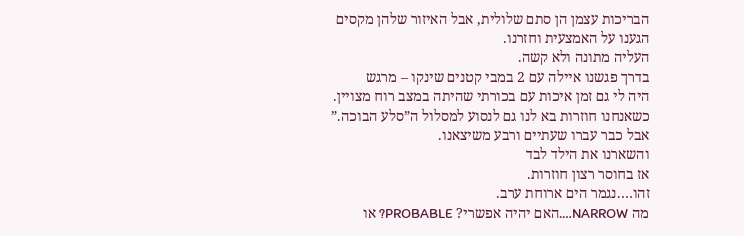הבריכות עצמן הן סתם שלולית, אבל האיזור שלהן מקסים
הגענו על האמצעית וחזרנו.
העליה מתונה ולא קשה.
בדרך פגשנו איילה עם 2 במבי קטנים שינקו – מרגש
היה לי גם זמן איכות עם בכורתי שהיתה במצב רוח מצויין.
כשאנחנו חוזרות בא לנו גם לנסוע למסלול ה”סלע הבוכה.”
אבל כבר עברו שעתיים ורבע משיצאנו.
והשארנו את הילד לבד
אז בחוסר רצון חוזרות.
זהו….נגמר הים ארוחת ערב.
מה NARROW….האם יהיה אפשרי? PROBABLE? או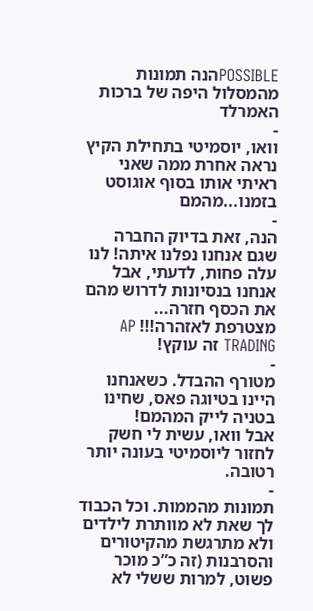POSSIBLEהנה תמונות מהמסלול היפה של ברכות האמרלד
-
וואו, יוסמיטי בתחילת הקיץ נראה אחרת ממה שאני ראיתי אותו בסוף אוגוסט בזמנו...מהמם
-
הנה, זאת בדיוק החברה שגם אנחנו נפלנו איתה! לנו עלה פחות, לדעתי, אבל אנחנו בנסיונות לדרוש מהם את הכסף חזרה...
מצטרפת לאזהרה!!! AP TRADING זה עוקץ!
-
מטורף ההבדל. כשאנחנו היינו בטיוגה פאס, שחינו בטניה לייק המהמם!
אבל וואו, עשית לי חשק לחזור ליוסמיטי בעונה יותר רטובה.
-
תמונות מהממות. וכל הכבוד לך שאת לא מוותרת לילדים ולא מתרגשת מהקיטורים והסרבנות (זה כ”כ מוכר פשוט, למרות ששלי לא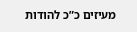מעיזים כ”כ להודות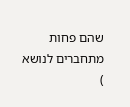שהם פחות מתחברים לנושא
)